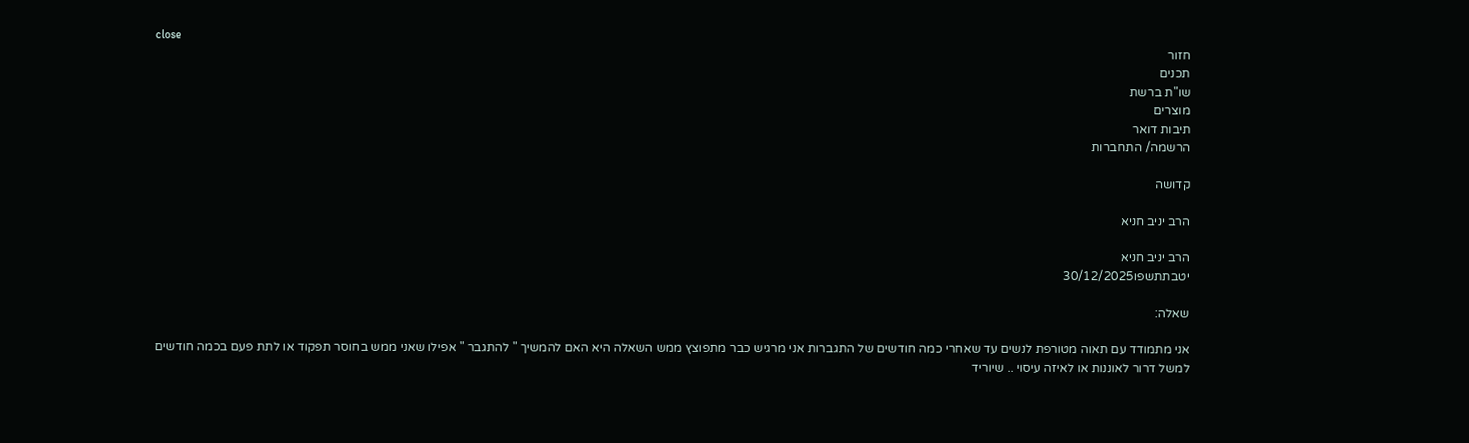close
חזור
תכנים
שו"ת ברשת
מוצרים
תיבות דואר
הרשמה/ התחברות

קדושה

הרב יניב חניא

הרב יניב חניא
יטבתתשפו30/12/2025

שאלה:

אני מתמודד עם תאוה מטורפת לנשים עד שאחרי כמה חודשים של התגברות אני מרגיש כבר מתפוצץ ממש השאלה היא האם להמשיך " להתגבר " אפילו שאני ממש בחוסר תפקוד או לתת פעם בכמה חודשים למשל דרור לאוננות או לאיזה עיסוי .. שיוריד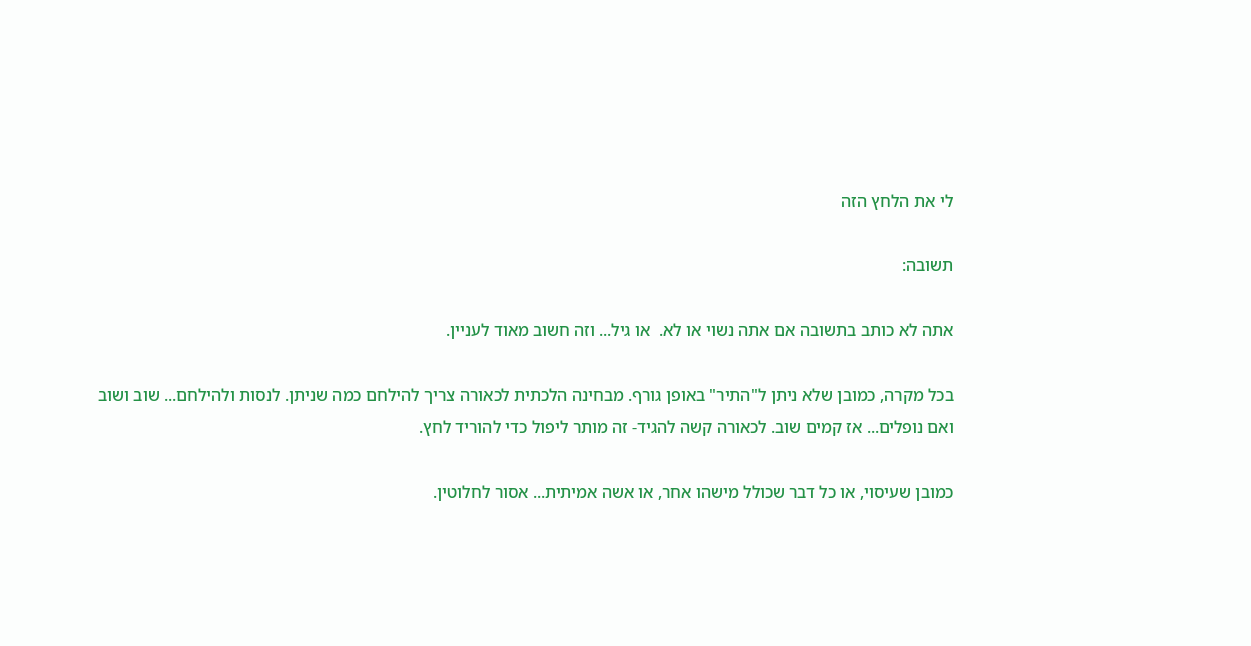לי את הלחץ הזה

תשובה:

אתה לא כותב בתשובה אם אתה נשוי או לא.  או גיל... וזה חשוב מאוד לעניין.

בכל מקרה, כמובן שלא ניתן ל"התיר" באופן גורף. מבחינה הלכתית לכאורה צריך להילחם כמה שניתן. לנסות ולהילחם... שוב ושוב
ואם נופלים... אז קמים שוב. לכאורה קשה להגיד- זה מותר ליפול כדי להוריד לחץ.

כמובן שעיסוי, או כל דבר שכולל מישהו אחר, או אשה אמיתית... אסור לחלוטין.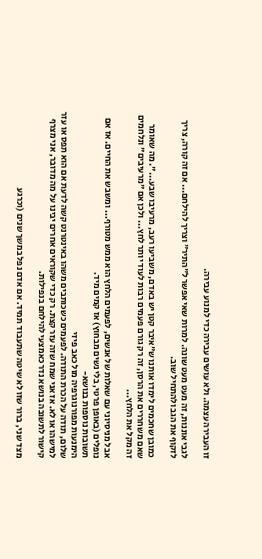זו העבירה עצמה. ולא עושים עבירה כדי למנוע עבירה.

לגבי אוננות, זה מעט מעט שונה. למרות שאי אפשר ל"התיר" וצריך להילחם... אם זה קורה, צריך לזקוף את הגב ולהתחיל שוב.

כמובן שחכמים לימדו אותנו ש"איבר קטן יש באדם, משביעו רעב, מרעיבו שבע...". מה שאומר שאם משחררים את הרסן, זה רק גורם פעמים רבות לעוד יותר לחץ... ולכן אם "מרעיבים" ונלחמים זה מקל את הלחץ...

אבל מניסיוני עם שאלות של אנשים, לפעמים הלחץ הוא ממש מטורף... ומשבש את החיים. אז אם נופלים (באופן פרטי, בלי נשים מבחוץ) אז קמים מיד.
תשובות נוספות בנושא-
הימנעות מפורנוגרפיה מול כאב פיזי
שלום, תודה על הכרת התודה. לפעמים כשכותבים משהו באינטרנט קשה לדעת אם הוא תפס או עזר למישהו או לא. אז אני שמח שזה עזר קצת. רק כדי שקוראים אחרים יבינו על מה מדובר, אני מצרף קישור לתשובה בנושא נדר כאמצעי להילחם בנפילות.

מצד שני, ברור שזו לא שיטה שתעבוד תמיד. אם אדם נפל במשך שנים (וכרגע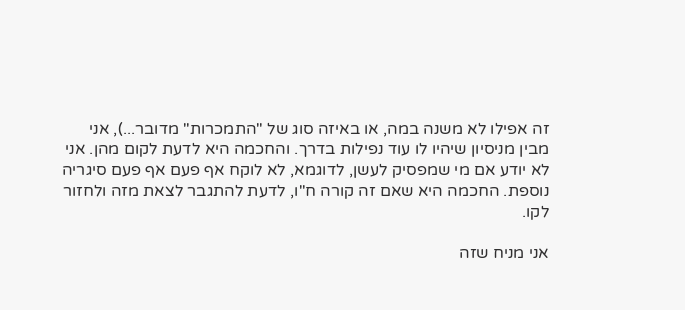זה אפילו לא משנה במה, או באיזה סוג של "התמכרות" מדובר...), אני מבין מניסיון שיהיו לו עוד נפילות בדרך. והחכמה היא לדעת לקום מהן. אני לא יודע אם מי שמפסיק לעשן, לדוגמא, לא לוקח אף פעם אף פעם סיגריה נוספת. החכמה היא שאם זה קורה ח"ו, לדעת להתגבר לצאת מזה ולחזור לקו.

אני מניח שזה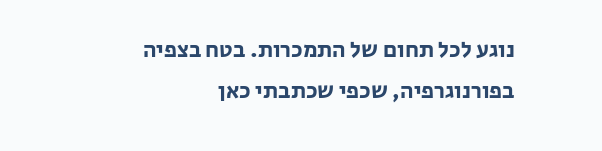נוגע לכל תחום של התמכרות. בטח בצפיה בפורנוגרפיה, שכפי שכתבתי כאן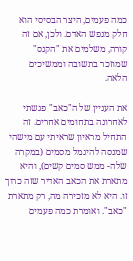כמה פעמים, היצר הבסיסי הוא חלק מנפש האדם. ולכן, אם זה קורה, משלמים את "הקנס" שמוזכר בתשובה וממשיכים הלאה.

את העניין של ה"כאב" פגשתי לאחרונה בתחומים אחרים. זה התחיל מראיון שראיתי עם מישהי שמנסה להיגמל מסמים (במקרה שלה- ממש סמים קשים), והיא מתארת את הכאב האדיר שזה כרוך זו. היא לא מזכירה מה, רק מתארת "כאב". ואומרת כמה פעמים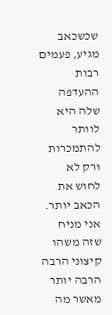שכשכאב מגיע, פעמים רבות ההעדפה שלה היא לוותר להתמכרות ורק לא לחוש את הכאב יותר. אני מניח שזה משהו קיצוני הרבה הרבה יותר מאשר מה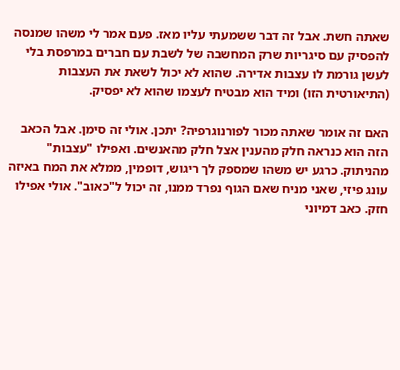שאתה חשת. אבל זה דבר ששמעתי עליו מאז. פעם אמר לי משהו שמנסה להפסיק עם סיגריות שרק המחשבה של לשבת עם חברים במרפסת בלי לעשן גורמת לו עצבות אדירה. שהוא לא יכול לשאת את העצבות (התיאורטית הזו) ומיד הוא מבטיח לעצמו שהוא לא יפסיק.

האם זה אומר שאתה מכור לפורנוגרפיה? יתכן. אולי זה סימן. אבל הכאב הזה הוא כנראה חלק מהענין אצל חלק מהאנשים. ואפילו "עצבות" מהניתוק. כרגע יש משהו שמספק לך ריגוש, דופמין, ממלא את המח באיזה עונג פיזי, שאני מניח שאם הגוף נפרד ממנו, זה יכול ל"כאוב". אולי אפילו חזק. כאב דמיוני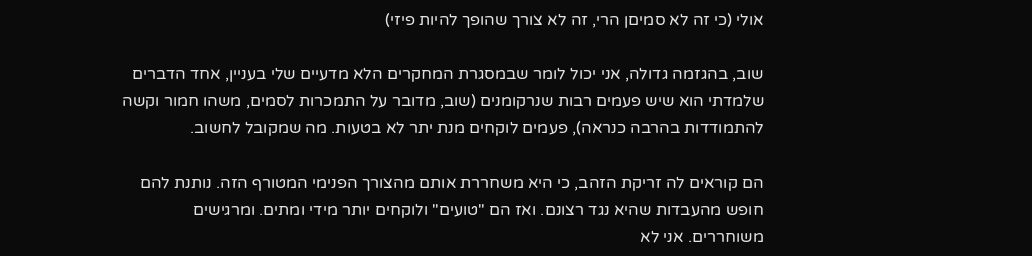אולי (כי זה לא סמיםן הרי, זה לא צורך שהופך להיות פיזי)

שוב, בהגזמה גדולה, אני יכול לומר שבמסגרת המחקרים הלא מדעיים שלי בעניין, אחד הדברים שלמדתי הוא שיש פעמים רבות שנרקומנים (שוב, מדובר על התמכרות לסמים, משהו חמור וקשה להתמודדות בהרבה כנראה), פעמים לוקחים מנת יתר לא בטעות. מה שמקובל לחשוב.

הם קוראים לה זריקת הזהב, כי היא משחררת אותם מהצורך הפנימי המטורף הזה. נותנת להם חופש מהעבדות שהיא נגד רצונם. ואז הם "טועים" ולוקחים יותר מידי ומתים. ומרגישים משוחררים. אני לא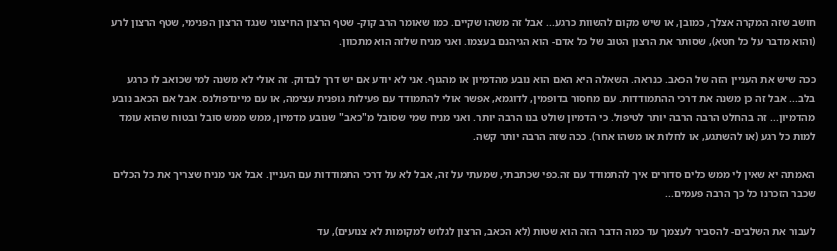חושב שזה המקרה אצלך, כמובן, או שיש מקום להשוות כרגע... אבל זה משהו שקיים. כמו שאומר הרב קוק- שטף הרצון החיצוני שנגד הרצון הפנימי, שטף הרצון לרע (והוא מדבר על כל חטא), שסותר את הרצון הטוב של כל אדם- הוא הגיהנם בעצמו. ואני מניח שלזה הוא מתכוון.

ככה שיש את העניין הזה של הכאב. כנראה. השאלה היא האם הוא נובע מהדמיון או מהגוף. אני לא יודע אם יש דרך לבדוק. זה אולי לא משנה למי שכואב לו כרגע בלב... אבל זה כן משנה את דרכי ההתמודדות. עם מחסור בדופמין, לדוגמא, אפשר אולי להתמודד עם פעילות גופנית עצימה, או עם מיינדפולנס. אבל אם הכאב נובע מהדמיון... זה בהחלט הרבה הרבה יותר לטיפול. כי הדמיון שולט בנו הרבה יותר. ואני מניח שמי שסובל מ"כאב" שנובע מדמיון, ממש ממש סובל ובטוח שהוא עומד למות כל רגע (או להשתגע, או לחלות או משהו אחר). ככה שזה הרבה יותר קשה.

האמתה יא שאין לי ממש כלים סדורים איך להתמודד עם זה.כפי שכתבתי, שמעתי על זה, אבל לא על דרכי התמודדות עם העניין. אבל אני מניח שצריך את כל הכלים שכבר הזכרנו כל כך הרבה פעמים...

לעבור את השלבים- להסביר לעצמך עד כמה הדבר הזה הוא שטות (לא הכאב, הרצון לגלוש למקומות לא צנועים), עד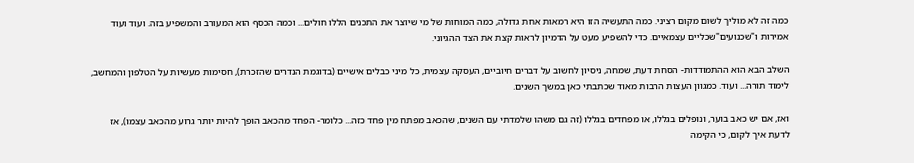כמה זה לא מוליך לשום מקום רציני. כמה התעשיה הזו היא רמאות אחת גדולה, כמה המוחות של מי שיוצר את התכנים הללו חולים... וכמה הכסף הוא המעורב והמשפיע בזה. ועוד ועוד אמירות ו"שכנועים"שכליים עצמאיים. כדי להשפיע מעט על הדמיון לראות קצת את הצד ההגיוני.

השלב הבא הוא ההתמודדות- הסחת דעת, שמחה, ניסיון לחשוב על דברים חיוביים, העסקה עצמית, כל מיני כבלים אישיים (בדוגמת הנדרים שהזכרת), חסימות מעשיות על הטלפון והמחשב, לימוד תורה... ועוד. כמגוון העצות הרבות מאוד שכתבתי כאן במשך השנים.

ואז, אם יש כאב בוער, ונופלים בגללו, או מפחדים בגללו (זה גם משהו שלמדתי עם השנים, שהכאב מפתח מין פחד כזה... כלומר- הפחד מהכאב הופך להיות יותר גרוע מהכאב עצמו), אז לדעת איך לקום, כי הקימה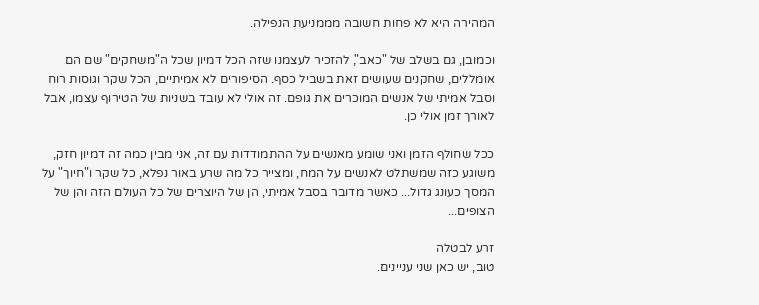המהירה היא לא פחות חשובה מממניעת הנפילה.

וכמובן, גם בשלב של "כאב", להזכיר לעצמנו שזה הכל דמיון שכל ה"משחקים" שם הם אומללים, שחקנים שעושים זאת בשביל כסף. הסיפורים לא אמיתיים, הכל שקר וגוסות רוח וסבל אמיתי של אנשים המוכרים את גופם. זה אולי לא עובד בשניות של הטירוף עצמו, אבל לאורך זמן אולי כן.

ככל שחולף הזמן ואני שומע מאנשים על ההתמודדות עם זה, אני מבין כמה זה דמיון חזק, משוגע כזה שמשתלט לאנשים על המח, ומצייר כל מה שרע באור נפלא, כל שקר ו"חיוך" על המסך כעונג גדול... כאשר מדובר בסבל אמיתי, הן של היוצרים של כל העולם הזה והן של הצופים...

זרע לבטלה
טוב, יש כאן שני עניינים.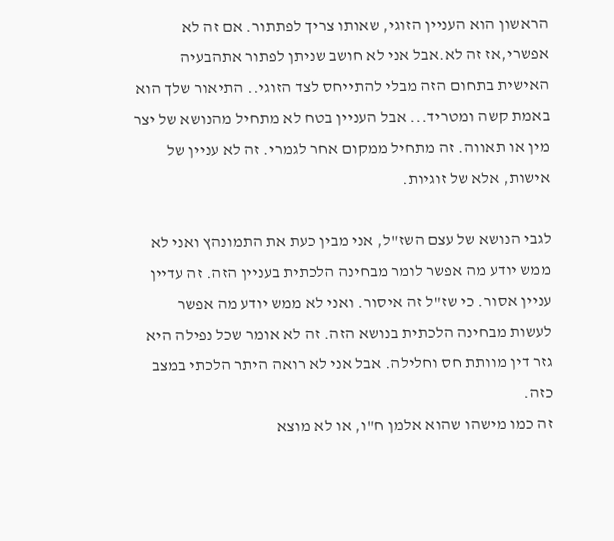הראשון הוא העניין הזוגי, שאותו צריך לפתתור. אם זה לא אפשרי,אז זה לא.אבל אני לא חושב שניתן לפתור אתהבעיה האישית בתחום הזה מבלי להתייחס לצד הזוגי.. התיאור שלך הוא באמת קשה ומטריד... אבל העניין בטח לא מתחיל מהנושא של יצר מין או תאווה. זה מתחיל ממקום אחר לגמרי. זה לא עניין של אישות, אלא של זוגיות.

לגבי הנושא של עצם השז"ל, אני מבין כעת את התמונהץ ואני לא ממש יודע מה אפשר לומר מבחינה הלכתית בעניין הזה. זה עדיין עניין אסור. כי שז"ל זה איסור. ואני לא ממש יודע מה אפשר לעשות מבחינה הלכתית בנושא הזה. זה לא אומר שכל נפילה היא גזר דין מוותת חס וחלילה. אבל אני לא רואה היתר הלכתי במצב כזה.
זה כמו מישהו שהוא אלמן ח"ו, או לא מוצא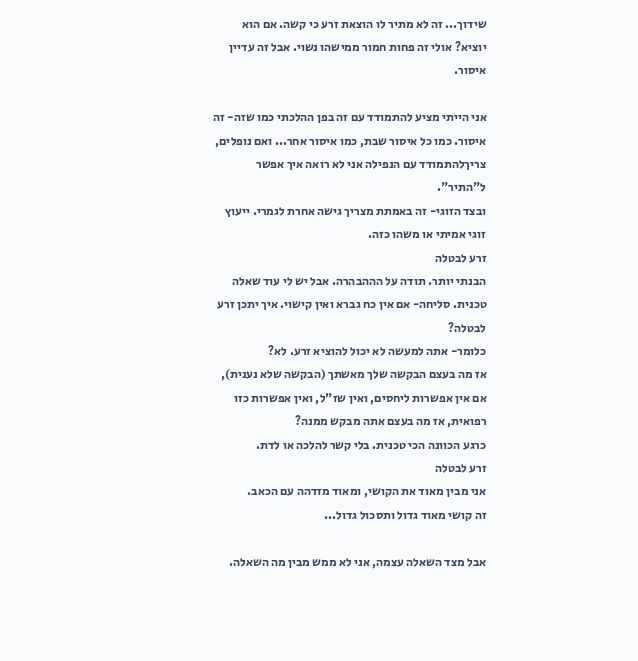שידוך... זה לא מתיר לו הוצאת זרע כי קשה. אם הוא יוציא? אולי זה פחות חמור ממישהו נשוי. אבל זה עדיין איסור.

אני הייתי מציע להתמודד עם זה בפן ההלכתי כמו שזה- זה איסור. כמו כל איסור שבת, כמו איסור אחר... ואם נופלים, צריךלהתמודד עם הנפילה אני לא רואה איך אפשר ל"התיר".
ובצד הזוגי- זה באמתת מצריך גישה אחרת לגמרי. ייעוץ זוגי אמיתי או משהו כזה.
זרע לבטלה
הבנתי יותר. תודה על הההבהרה. אבל יש לי עוד שאלה טכנית. סליחה- אם אין כח גברא ואין קישוי. איך יתכן זרע לבטלה?
כלומר- אתה למעשה לא יכול להוציא זרע. לא?
אז מה בעצם הבקשה שלך מאשתך (הבקשה שלא נענית), אם אין אפשרות ליחסים, ואין שז"ל, ואין אפשרות כזו רפואית, אז מה בעצם אתה מבקש ממנה?
כרגע הכוונה הכי טכנית. בלי קשר להלכה או לדת.
זרע לבטלה
אני מבין מאוד את הקושי, ומאוד מזדהה עם הכאב.
זה קושי מאוד גדול ותסכול גדול...

אבל מצד השאלה עצמה, אני לא ממש מבין מה השאלה.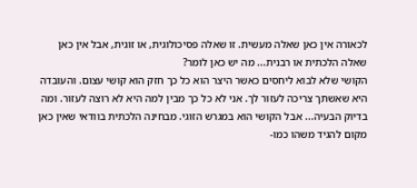לכאורה אין כאן שאלה מעשית. זו שאלה פסיכולוגית, או זוגית, אבל אין כאן שאלה הלכתית או רבנית... מה יש כאן לומר?
הקושי שלא לבוא ליחסים כאשר היצר הוא כל כך חזק הוא קושי עצום. והעובדה היא שאשתך צריכה לעזור לך. אני לא כל כך מבין למה היא לא רוצה לעזור. ומה בדיוק הבעיה... אבל הקושי הוא במגרש הזוגי. מבחינה הלכתית בוודאי שאין כאן מקום להגיד משהו כמו-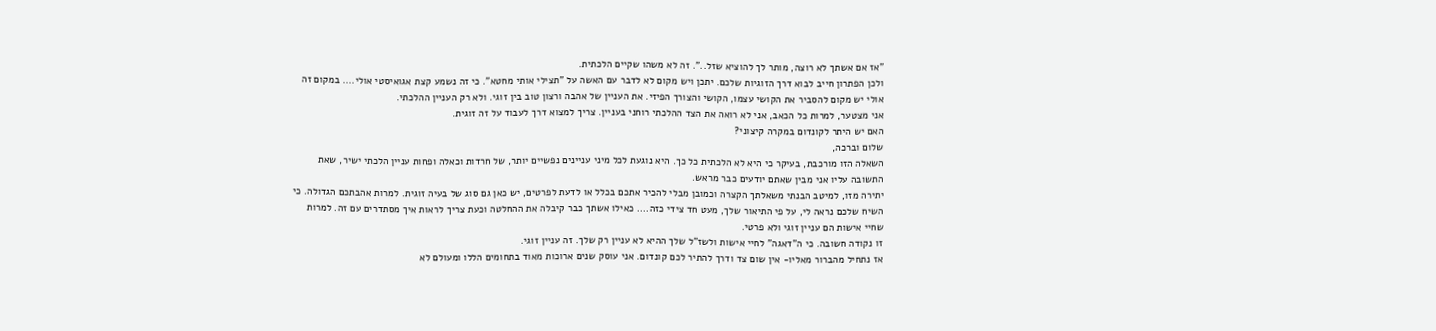"אז אם אשתך לא רוצה, מותר לך להוציא שזל..". זה לא משהו שקיים הלכתית.
ולכן הפתרון חייב לבוא דרך הזוגיות שלכם. יתכן ויש מקום לא לדבר עם האשה על "תצילי אותי מחטא". כי זה נשמע קצת אגואיסטי אולי.... במקום זה אולי יש מקום להסביר את הקושי עצמו, הקושי והצורך הפיזי. את העניין של אהבה ורצון טוב בין זוגי. ולא רק העניין ההלכתי.
אני מצטער, למרות כל הכאב, אני לא רואה את הצד ההלכתי רוחני בעניין. צריך למצוא דרך לעבוד על זה זוגית.
האם יש היתר לקונדום במקרה קיצוני?
שלום וברכה,
השאלה הזו מורכבת, בעיקר כי היא לא הלכתית כל כך. היא נוגעת לכל מיני עניינים נפשיים יותר, של חרדות וכאלה ופחות עניין הלכתי ישיר, שאת התשובה עליו אני מבין שאתם יודעים כבר מראש.
יתירה מזו, למיטב הבנתי משאלתך הקצרה וכמובן מבלי להכיר אתכם בכלל או לדעת לפרטים, יש כאן גם סוג של בעיה זוגית. למרות אהבתכם הגדולה. כי השיח שלכם נראה לי, על פי התיאור שלך, מעט חד צידי כזה.... כאילו אשתך כבר קיבלה את ההחלטה וכעת צריך לראות איך מסתדרים עם זה. למרות שחיי אישות הם עניין זוגי ולא פרטי.
זו נקודה חשובה. כי ה"דאגה" לחיי אישות ולשז"ל שלך ההיא לא עניין רק שלך. זה עניין זוגי.
אז נתחיל מהברור מאליו- אין שום צד ודרך להתיר לכם קונדום. אני עוסק שנים ארוכות מאוד בתחומים הללו ומעולם לא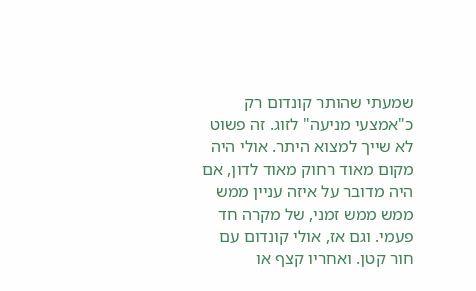שמעתי שהותר קונדום רק כ"אמצעי מניעה" לזוג. זה פשוט לא שייך למצוא היתר. אולי היה מקום מאוד רחוק מאוד לדון, אם היה מדובר על איזה עניין ממש ממש ממש זמני, של מקרה חד פעמי. וגם אז, אולי קונדום עם חור קטן. ואחריו קצף או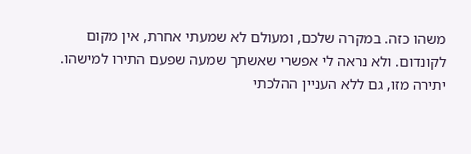משהו כזה. במקרה שלכם, ומעולם לא שמעתי אחרת, אין מקום לקונדום. ולא נראה לי אפשרי שאשתך שמעה שפעם התירו למישהו.
יתירה מזו, גם ללא העניין ההלכתי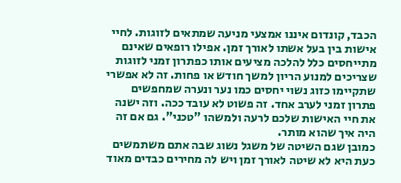הכבד, קונדום איננו אמצעי מניעה שמתאים לזוגות. לחיי אישות בין בעל אשתו לאורך זמן. אפילו רופאים שאינם מתייחסים כלל להלכה מציעים אותו כפתרון זמני לזוגות שצריכים למנוע הריון למשך חודש או פחות. זה לא אפשרי שתקיימו כזוג נשוי יחסים כמו נער ונערה שמחפשים פתרון זמני לערב אחד. זה פשוט לא עובד ככה. וזה ישנה את חיי האישות שלכם לרעה ולמשהו "טכני". גם אם זה היה איך שהוא מותר.
כמובן שגם השיטה של משגל נשוג שבה אתם משתמשים כעת היא לא שיטה לאורך זמן ויש לה מחירים כבדים מאוד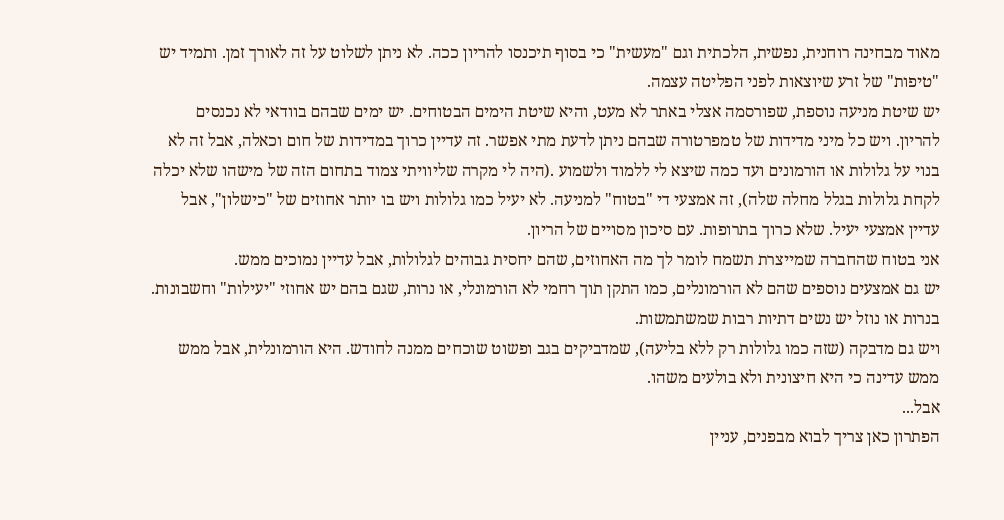מאוד מבחינה רוחנית, נפשית, הלכתית וגם "מעשית" כי בסוף תיכנסו להריון ככה. לא ניתן לשלוט על זה לאורך זמן. ותמיד יש "טיפות" של זרע שיוצאות לפני הפליטה עצמה.
יש שיטת מניעה נוספת, שפורסמה אצלי באתר לא מעט, והיא שיטת הימים הבטוחים. יש ימים שבהם בוודאי לא נכנסים להריון. ויש כל מיני מדידות של טמפרטורה שבהם ניתן לדעת מתי אפשר. זה עדיין כרוך במדידות של חום וכאלה, אבל זה לא בנוי על גלולות או הורמונים ועד כמה שיצא לי ללמוד ולשמוע .(היה לי מקרה שליוויתי צמוד בתחום הזה של מישהו שלא יכלה לקחת גלולות בגלל מחלה שלה), זה אמצעי די "בטוח" למניעה. לא יעיל כמו גלולות ויש בו יותר אחוזים של "כישלון", אבל עדיין אמצעי יעיל. שלא כרוך בתרופות. עם סיכון מסויים של הריון.
אני בטוח שהחברה שמייצרת תשמח לומר לך מה האחוזים, שהם יחסית גבוהים לגלולות, אבל עדיין נמוכים ממש.
יש גם אמצעים נוספים שהם לא הורמונלים, כמו התקן תוך רחמי לא הורמונלי, או נרות, שגם בהם יש אחוזי "יעילות" וחשבונות. בנרות או נוזל יש נשים דתיות רבות שמשתמשות.
ויש גם מדבקה (שזה כמו גלולות רק ללא בליעה), שמדביקים בגב ופשוט שוכחים ממנה לחודש. היא הורמונלית, אבל ממש ממש עדינה כי היא חיצונית ולא בולעים משהו.
אבל...
הפתרון כאן צריך לבוא מבפנים, עניין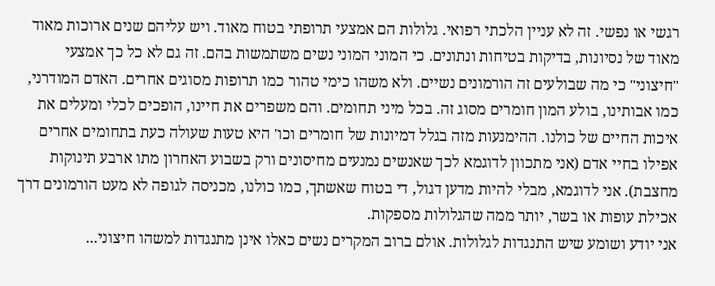רגשי או נפשי. זה לא עניין הלכתי רפואי. גלולות הם אמצעי תרופתי בטוח מאוד. ויש עליהם שנים ארוכות מאוד מאוד של נסיונות, בדיקות בטיחות ונתונים. כי המוני המוני נשים משתמשות בהם. זה גם לא כל כך אמצעי "חיצוני" כי מה שבולעים זה הורמונים נשיים. ולא משהו כימי טהור כמו תרופות מסוגים אחרים. האדם המודרני, כמו אבותינו, בולע המון חומרים מסוג זה. בכל מיני תחומים. והם משפרים את חיינו, הופכים לכלי ומעלים את איכות החיים של כולנו. ההימנעות מזה בגלל דמיונות של חומרים וכו' היא טעות שעולה כעת בתחומים אחרים אפילו בחיי אדם (אני מתכוון לדוגמא לכך שאנשים נמנעים מחיסונים ורק בשבוע האחרון מתו ארבע תינוקות מחצבת). אני לדוגמא, מבלי להיות מדען דגול, די בטוח שאשתך, כמו כולנו, מכניסה לגופה לא מעט הורמונים דרך אכילת עופות או בשר, יותר ממה שהגלולות מספקות.
אני יודע ושומע שיש התנגדות לגלולות. אולם ברוב המקרים נשים כאלו אינן מתנגדות למשהו חיצוני...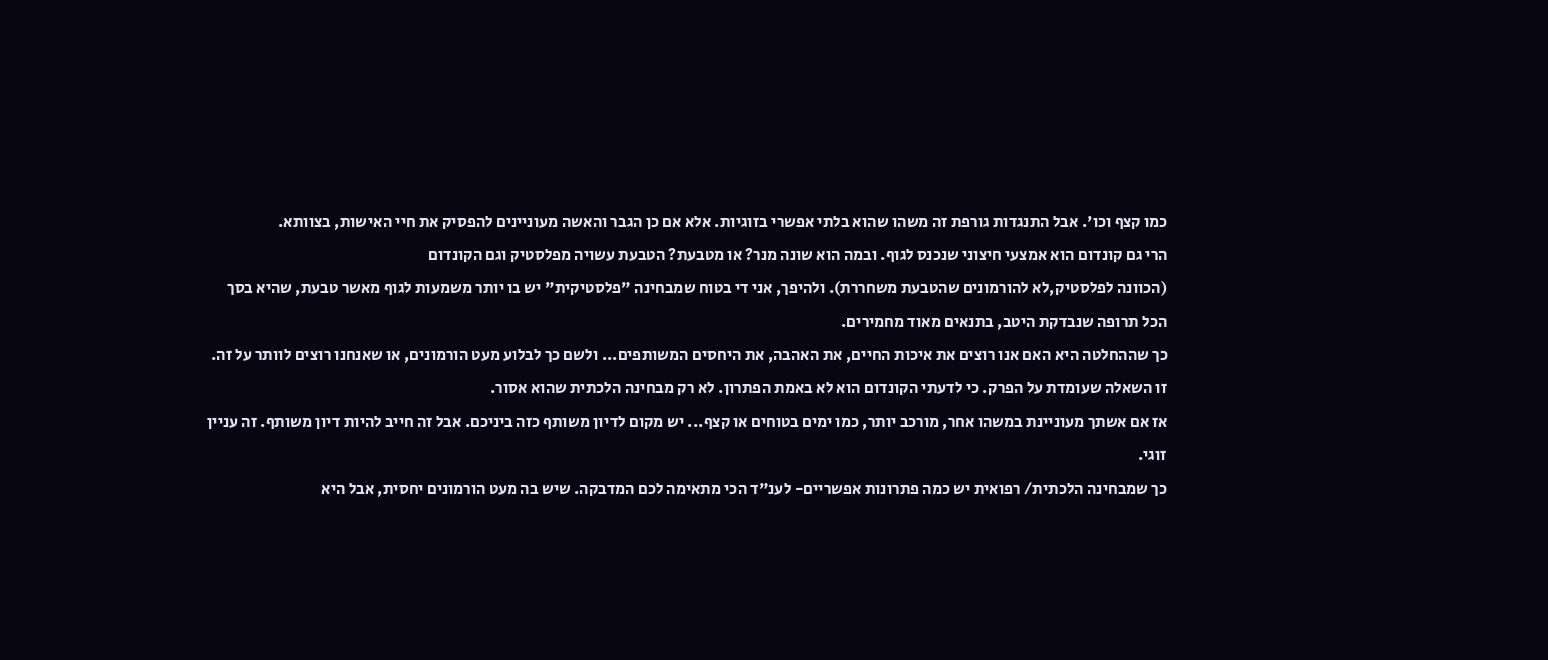כמו קצף וכו'. אבל התנגדות גורפת זה משהו שהוא בלתי אפשרי בזוגיות. אלא אם כן הגבר והאשה מעוניינים להפסיק את חיי האישות, בצוותא.
הרי גם קונדום הוא אמצעי חיצוני שנכנס לגוף. ובמה הוא שונה מנר? או מטבעת? הטבעת עשויה מפלסטיק וגם הקונדום
(הכוונה לפלסטיק,לא להורמונים שהטבעת משחררת). ולהיפך, אני די בטוח שמבחינה "פלסטיקית" יש בו יותר משמעות לגוף מאשר טבעת, שהיא בסך הכל תרופה שנבדקת היטב, בתנאים מאוד מחמירים.
כך שההחלטה היא האם אנו רוצים את איכות החיים, את האהבה, את היחסים המשותפים... ולשם כך לבלוע מעט הורמונים, או שאנחנו רוצים לוותר על זה. זו השאלה שעומדת על הפרק. כי לדעתי הקונדום הוא לא באמת הפתרון. לא רק מבחינה הלכתית שהוא אסור.
אז אם אשתך מעוניינת במשהו אחר, מורכב יותר, כמו ימים בטוחים או קצף... יש מקום לדיון משותף כזה ביניכם. אבל זה חייב להיות דיון משותף. זה עניין זוגי.
כך שמבחינה הלכתית/ רפואית יש כמה פתרונות אפשריים- לענ"ד הכי מתאימה לכם המדבקה. שיש בה מעט הורמונים יחסית, אבל היא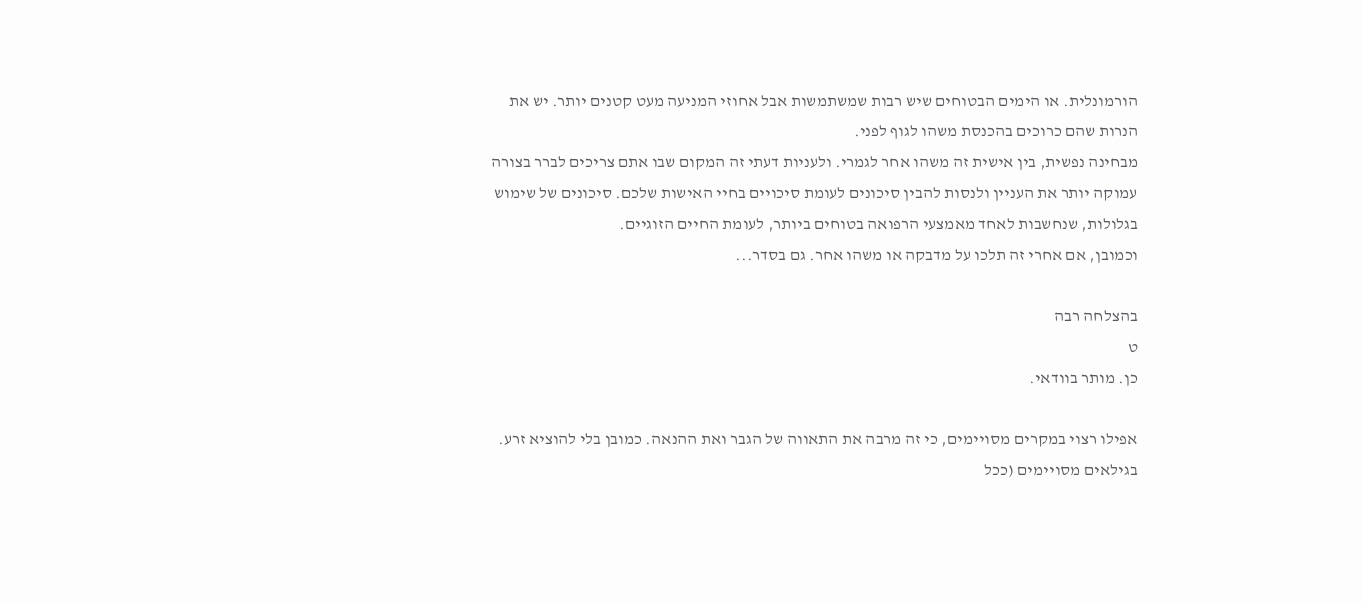הורמונלית. או הימים הבטוחים שיש רבות שמשתמשות אבל אחוזי המניעה מעט קטנים יותר. יש את הנרות שהם כרוכים בהכנסת משהו לגוף לפני.
מבחינה נפשית, בין אישית זה משהו אחר לגמרי. ולעניות דעתי זה המקום שבו אתם צריכים לברר בצורה עמוקה יותר את העניין ולנסות להבין סיכונים לעומת סיכויים בחיי האישות שלכם. סיכונים של שימוש בגלולות, שנחשבות לאחד מאמצעי הרפואה בטוחים ביותר, לעומת החיים הזוגיים.
וכמובן, אם אחרי זה תלכו על מדבקה או משהו אחר. גם בסדר...

בהצלחה רבה
ט
כן. מותר בוודאי.

אפילו רצוי במקרים מסויימים, כי זה מרבה את התאווה של הגבר ואת ההנאה. כמובן בלי להוציא זרע. בגילאים מסויימים (ככל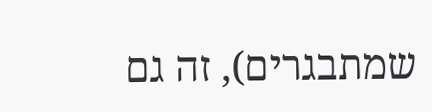שמתבגרים), זה גם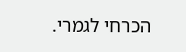הכרחי לגמרי.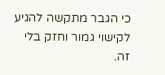כי הגבר מתקשה להגיע לקישוי גמור וחזק בלי זה.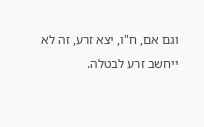וגם אם, ח"ו, יצא זרע, זה לא ייחשב זרע לבטלה.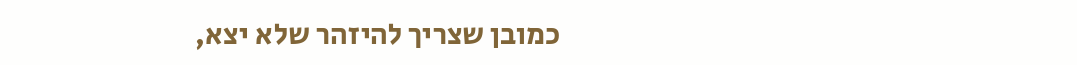כמובן שצריך להיזהר שלא יצא,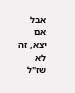אבל אם יצא, זה לא שז"ל